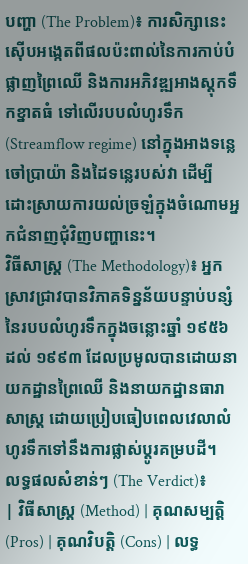បញ្ហា (The Problem)៖ ការសិក្សានេះស៊ើបអង្កេតពីផលប៉ះពាល់នៃការកាប់បំផ្លាញព្រៃឈើ និងការអភិវឌ្ឍអាងស្តុកទឹកខ្នាតធំ ទៅលើរបបលំហូរទឹក (Streamflow regime) នៅក្នុងអាងទន្លេចៅប្រាយ៉ា និងដៃទន្លេរបស់វា ដើម្បីដោះស្រាយការយល់ច្រឡំក្នុងចំណោមអ្នកជំនាញជុំវិញបញ្ហានេះ។
វិធីសាស្ត្រ (The Methodology)៖ អ្នកស្រាវជ្រាវបានវិភាគទិន្នន័យបន្ទាប់បន្សំនៃរបបលំហូរទឹកក្នុងចន្លោះឆ្នាំ ១៩៥៦ ដល់ ១៩៩៣ ដែលប្រមូលបានដោយនាយកដ្ឋានព្រៃឈើ និងនាយកដ្ឋានធារាសាស្ត្រ ដោយប្រៀបធៀបពេលវេលាលំហូរទឹកទៅនឹងការផ្លាស់ប្តូរគម្របដី។
លទ្ធផលសំខាន់ៗ (The Verdict)៖
| វិធីសាស្ត្រ (Method) | គុណសម្បត្តិ (Pros) | គុណវិបត្តិ (Cons) | លទ្ធ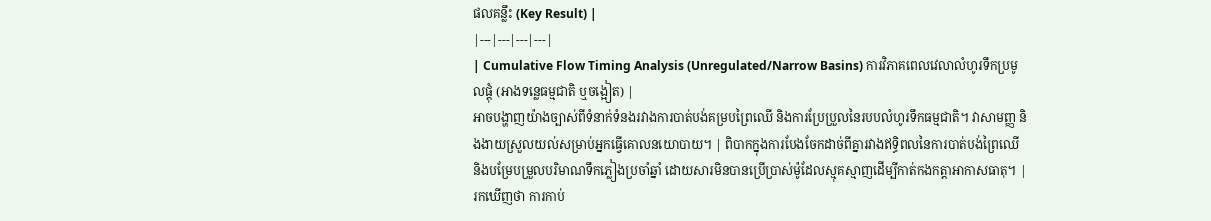ផលគន្លឹះ (Key Result) |
|---|---|---|---|
| Cumulative Flow Timing Analysis (Unregulated/Narrow Basins) ការវិភាគពេលវេលាលំហូរទឹកប្រមូលផ្ដុំ (អាងទន្លេធម្មជាតិ ឬចង្អៀត) |
អាចបង្ហាញយ៉ាងច្បាស់ពីទំនាក់ទំនងរវាងការបាត់បង់គម្របព្រៃឈើ និងការប្រែប្រួលនៃរបបលំហូរទឹកធម្មជាតិ។ វាសាមញ្ញ និងងាយស្រួលយល់សម្រាប់អ្នកធ្វើគោលនយោបាយ។ | ពិបាកក្នុងការបែងចែកដាច់ពីគ្នារវាងឥទ្ធិពលនៃការបាត់បង់ព្រៃឈើ និងបម្រែបម្រួលបរិមាណទឹកភ្លៀងប្រចាំឆ្នាំ ដោយសារមិនបានប្រើប្រាស់ម៉ូដែលស្មុគស្មាញដើម្បីកាត់កងកត្តាអាកាសធាតុ។ | រកឃើញថា ការកាប់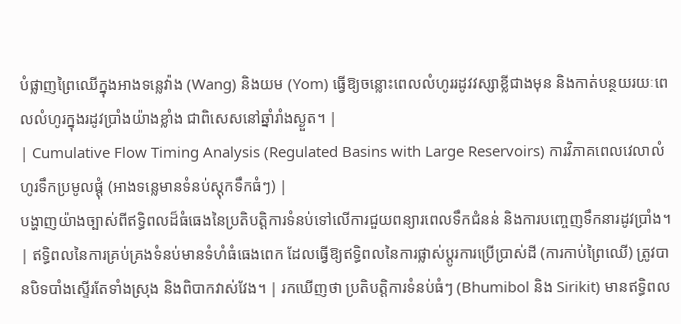បំផ្លាញព្រៃឈើក្នុងអាងទន្លេវ៉ាង (Wang) និងយម (Yom) ធ្វើឱ្យចន្លោះពេលលំហូររដូវវស្សាខ្លីជាងមុន និងកាត់បន្ថយរយៈពេលលំហូរក្នុងរដូវប្រាំងយ៉ាងខ្លាំង ជាពិសេសនៅឆ្នាំរាំងស្ងួត។ |
| Cumulative Flow Timing Analysis (Regulated Basins with Large Reservoirs) ការវិភាគពេលវេលាលំហូរទឹកប្រមូលផ្ដុំ (អាងទន្លេមានទំនប់ស្តុកទឹកធំៗ) |
បង្ហាញយ៉ាងច្បាស់ពីឥទ្ធិពលដ៏ធំធេងនៃប្រតិបត្តិការទំនប់ទៅលើការជួយពន្យារពេលទឹកជំនន់ និងការបញ្ចេញទឹកនារដូវប្រាំង។ | ឥទ្ធិពលនៃការគ្រប់គ្រងទំនប់មានទំហំធំធេងពេក ដែលធ្វើឱ្យឥទ្ធិពលនៃការផ្លាស់ប្តូរការប្រើប្រាស់ដី (ការកាប់ព្រៃឈើ) ត្រូវបានបិទបាំងស្ទើរតែទាំងស្រុង និងពិបាកវាស់វែង។ | រកឃើញថា ប្រតិបត្តិការទំនប់ធំៗ (Bhumibol និង Sirikit) មានឥទ្ធិពល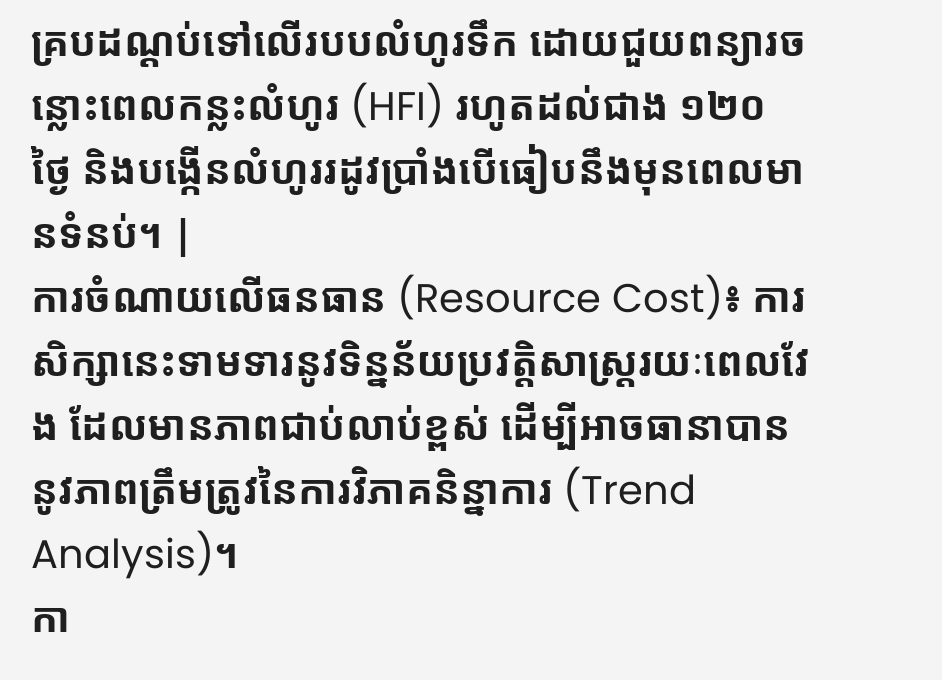គ្របដណ្ដប់ទៅលើរបបលំហូរទឹក ដោយជួយពន្យារចន្លោះពេលកន្លះលំហូរ (HFI) រហូតដល់ជាង ១២០ ថ្ងៃ និងបង្កើនលំហូររដូវប្រាំងបើធៀបនឹងមុនពេលមានទំនប់។ |
ការចំណាយលើធនធាន (Resource Cost)៖ ការសិក្សានេះទាមទារនូវទិន្នន័យប្រវត្តិសាស្រ្តរយៈពេលវែង ដែលមានភាពជាប់លាប់ខ្ពស់ ដើម្បីអាចធានាបាននូវភាពត្រឹមត្រូវនៃការវិភាគនិន្នាការ (Trend Analysis)។
កា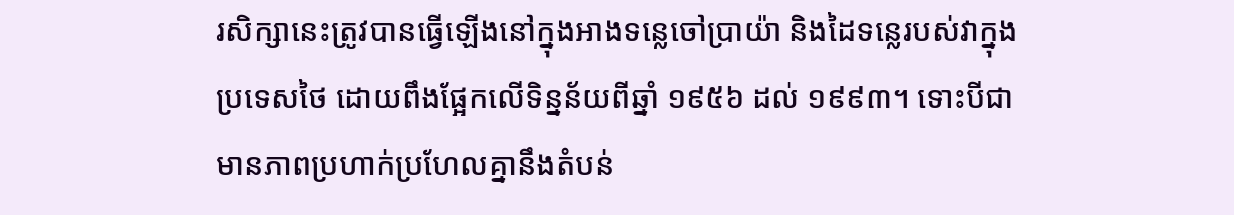រសិក្សានេះត្រូវបានធ្វើឡើងនៅក្នុងអាងទន្លេចៅប្រាយ៉ា និងដៃទន្លេរបស់វាក្នុងប្រទេសថៃ ដោយពឹងផ្អែកលើទិន្នន័យពីឆ្នាំ ១៩៥៦ ដល់ ១៩៩៣។ ទោះបីជាមានភាពប្រហាក់ប្រហែលគ្នានឹងតំបន់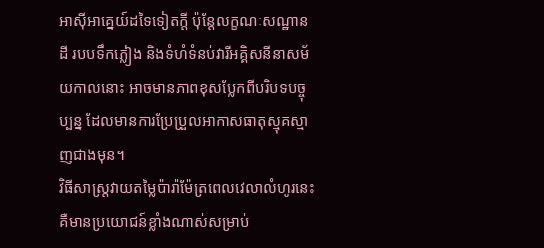អាស៊ីអាគ្នេយ៍ដទៃទៀតក្តី ប៉ុន្តែលក្ខណៈសណ្ឋានដី របបទឹកភ្លៀង និងទំហំទំនប់វារីអគ្គិសនីនាសម័យកាលនោះ អាចមានភាពខុសប្លែកពីបរិបទបច្ចុប្បន្ន ដែលមានការប្រែប្រួលអាកាសធាតុស្មុគស្មាញជាងមុន។
វិធីសាស្រ្តវាយតម្លៃប៉ារ៉ាម៉ែត្រពេលវេលាលំហូរនេះ គឺមានប្រយោជន៍ខ្លាំងណាស់សម្រាប់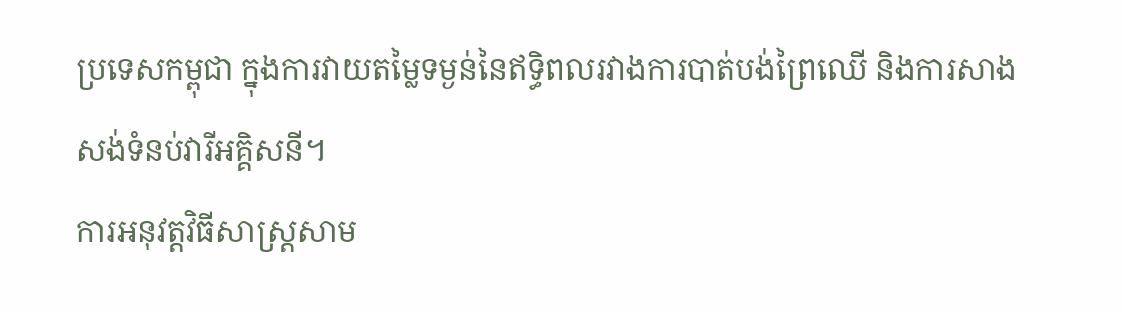ប្រទេសកម្ពុជា ក្នុងការវាយតម្លៃទម្ងន់នៃឥទ្ធិពលរវាងការបាត់បង់ព្រៃឈើ និងការសាងសង់ទំនប់វារីអគ្គិសនី។
ការអនុវត្តវិធីសាស្រ្តសាម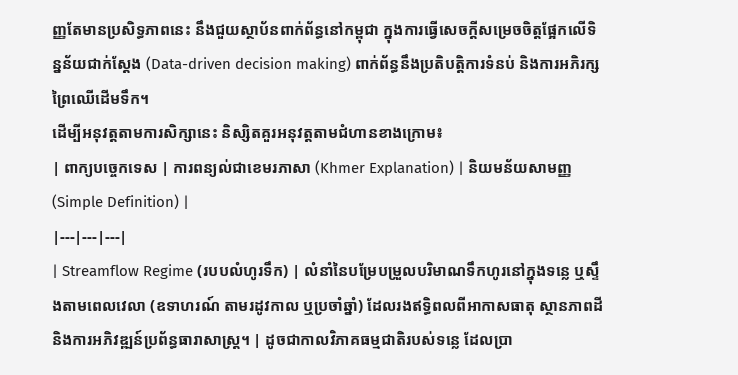ញ្ញតែមានប្រសិទ្ធភាពនេះ នឹងជួយស្ថាប័នពាក់ព័ន្ធនៅកម្ពុជា ក្នុងការធ្វើសេចក្តីសម្រេចចិត្តផ្អែកលើទិន្នន័យជាក់ស្តែង (Data-driven decision making) ពាក់ព័ន្ធនឹងប្រតិបត្តិការទំនប់ និងការអភិរក្សព្រៃឈើដើមទឹក។
ដើម្បីអនុវត្តតាមការសិក្សានេះ និស្សិតគួរអនុវត្តតាមជំហានខាងក្រោម៖
| ពាក្យបច្ចេកទេស | ការពន្យល់ជាខេមរភាសា (Khmer Explanation) | និយមន័យសាមញ្ញ (Simple Definition) |
|---|---|---|
| Streamflow Regime (របបលំហូរទឹក) | លំនាំនៃបម្រែបម្រួលបរិមាណទឹកហូរនៅក្នុងទន្លេ ឬស្ទឹងតាមពេលវេលា (ឧទាហរណ៍ តាមរដូវកាល ឬប្រចាំឆ្នាំ) ដែលរងឥទ្ធិពលពីអាកាសធាតុ ស្ថានភាពដី និងការអភិវឌ្ឍន៍ប្រព័ន្ធធារាសាស្ត្រ។ | ដូចជាកាលវិភាគធម្មជាតិរបស់ទន្លេ ដែលប្រា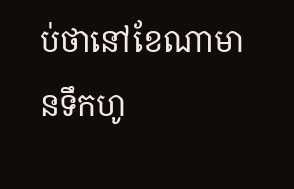ប់ថានៅខែណាមានទឹកហូ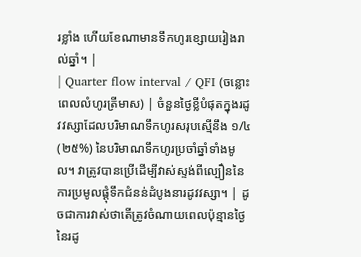រខ្លាំង ហើយខែណាមានទឹកហូរខ្សោយរៀងរាល់ឆ្នាំ។ |
| Quarter flow interval / QFI (ចន្លោះពេលលំហូរត្រីមាស) | ចំនួនថ្ងៃខ្លីបំផុតក្នុងរដូវវស្សាដែលបរិមាណទឹកហូរសរុបស្មើនឹង ១/៤ (២៥%) នៃបរិមាណទឹកហូរប្រចាំឆ្នាំទាំងមូល។ វាត្រូវបានប្រើដើម្បីវាស់ស្ទង់ពីល្បឿននៃការប្រមូលផ្ដុំទឹកជំនន់ដំបូងនារដូវវស្សា។ | ដូចជាការវាស់ថាតើត្រូវចំណាយពេលប៉ុន្មានថ្ងៃនៃរដូ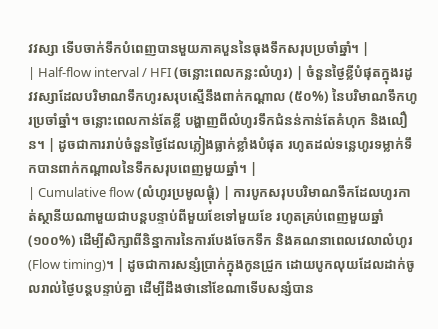វវស្សា ទើបចាក់ទឹកបំពេញបានមួយភាគបួននៃធុងទឹកសរុបប្រចាំឆ្នាំ។ |
| Half-flow interval / HFI (ចន្លោះពេលកន្លះលំហូរ) | ចំនួនថ្ងៃខ្លីបំផុតក្នុងរដូវវស្សាដែលបរិមាណទឹកហូរសរុបស្មើនឹងពាក់កណ្តាល (៥០%) នៃបរិមាណទឹកហូរប្រចាំឆ្នាំ។ ចន្លោះពេលកាន់តែខ្លី បង្ហាញពីលំហូរទឹកជំនន់កាន់តែគំហុក និងលឿន។ | ដូចជាការរាប់ចំនួនថ្ងៃដែលភ្លៀងធ្លាក់ខ្លាំងបំផុត រហូតដល់ទន្លេហូរទម្លាក់ទឹកបានពាក់កណ្តាលនៃទឹកសរុបពេញមួយឆ្នាំ។ |
| Cumulative flow (លំហូរប្រមូលផ្ដុំ) | ការបូកសរុបបរិមាណទឹកដែលហូរកាត់ស្ថានីយណាមួយជាបន្តបន្ទាប់ពីមួយខែទៅមួយខែ រហូតគ្រប់ពេញមួយឆ្នាំ (១០០%) ដើម្បីសិក្សាពីនិន្នាការនៃការបែងចែកទឹក និងគណនាពេលវេលាលំហូរ (Flow timing)។ | ដូចជាការសន្សំប្រាក់ក្នុងកូនជ្រូក ដោយបូកលុយដែលដាក់ចូលរាល់ថ្ងៃបន្តបន្ទាប់គ្នា ដើម្បីដឹងថានៅខែណាទើបសន្សំបាន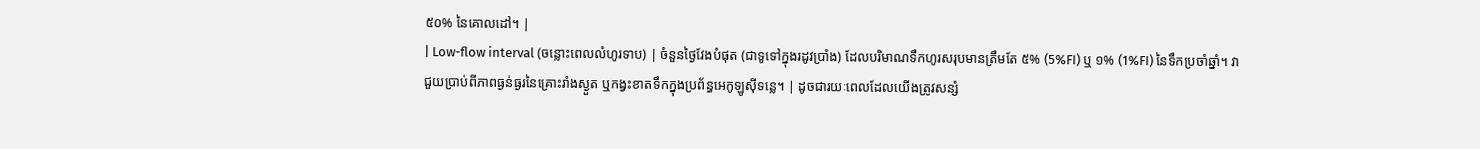៥០% នៃគោលដៅ។ |
| Low-flow interval (ចន្លោះពេលលំហូរទាប) | ចំនួនថ្ងៃវែងបំផុត (ជាទូទៅក្នុងរដូវប្រាំង) ដែលបរិមាណទឹកហូរសរុបមានត្រឹមតែ ៥% (5%FI) ឬ ១% (1%FI) នៃទឹកប្រចាំឆ្នាំ។ វាជួយប្រាប់ពីភាពធ្ងន់ធ្ងរនៃគ្រោះរាំងស្ងួត ឬកង្វះខាតទឹកក្នុងប្រព័ន្ធអេកូឡូស៊ីទន្លេ។ | ដូចជារយៈពេលដែលយើងត្រូវសន្សំ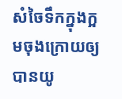សំចៃទឹកក្នុងក្អមចុងក្រោយឲ្យបានយូ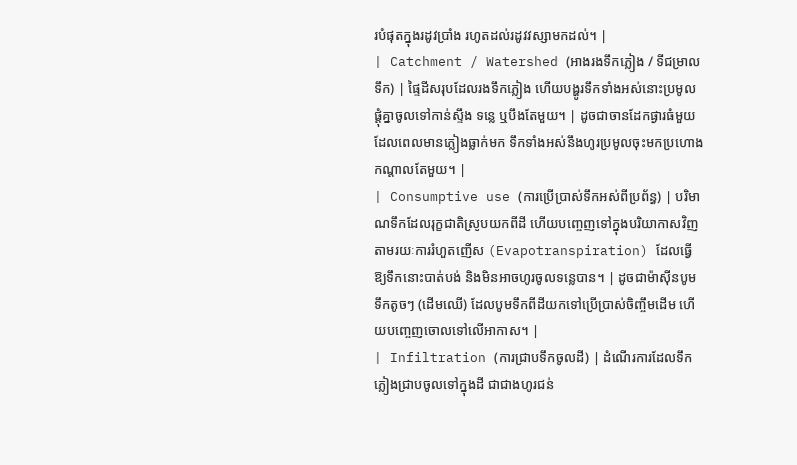របំផុតក្នុងរដូវប្រាំង រហូតដល់រដូវវស្សាមកដល់។ |
| Catchment / Watershed (អាងរងទឹកភ្លៀង / ទីជម្រាលទឹក) | ផ្ទៃដីសរុបដែលរងទឹកភ្លៀង ហើយបង្ហូរទឹកទាំងអស់នោះប្រមូលផ្តុំគ្នាចូលទៅកាន់ស្ទឹង ទន្លេ ឬបឹងតែមួយ។ | ដូចជាចានដែកផ្ងារធំមួយ ដែលពេលមានភ្លៀងធ្លាក់មក ទឹកទាំងអស់នឹងហូរប្រមូលចុះមកប្រហោងកណ្តាលតែមួយ។ |
| Consumptive use (ការប្រើប្រាស់ទឹកអស់ពីប្រព័ន្ធ) | បរិមាណទឹកដែលរុក្ខជាតិស្រូបយកពីដី ហើយបញ្ចេញទៅក្នុងបរិយាកាសវិញតាមរយៈការរំហួតញើស (Evapotranspiration) ដែលធ្វើឱ្យទឹកនោះបាត់បង់ និងមិនអាចហូរចូលទន្លេបាន។ | ដូចជាម៉ាស៊ីនបូមទឹកតូចៗ (ដើមឈើ) ដែលបូមទឹកពីដីយកទៅប្រើប្រាស់ចិញ្ចឹមដើម ហើយបញ្ចេញចោលទៅលើអាកាស។ |
| Infiltration (ការជ្រាបទឹកចូលដី) | ដំណើរការដែលទឹកភ្លៀងជ្រាបចូលទៅក្នុងដី ជាជាងហូរជន់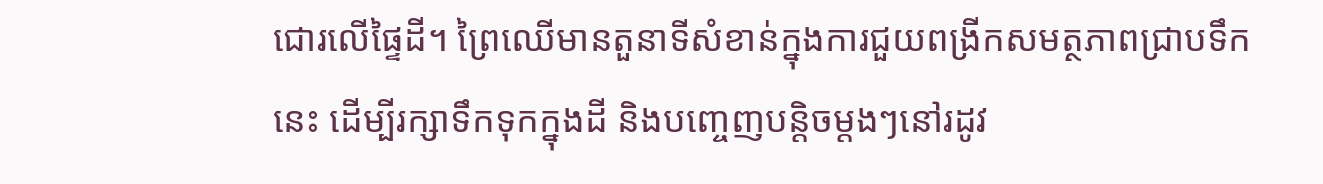ជោរលើផ្ទៃដី។ ព្រៃឈើមានតួនាទីសំខាន់ក្នុងការជួយពង្រីកសមត្ថភាពជ្រាបទឹកនេះ ដើម្បីរក្សាទឹកទុកក្នុងដី និងបញ្ចេញបន្តិចម្តងៗនៅរដូវ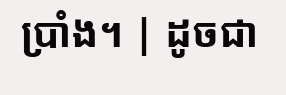ប្រាំង។ | ដូចជា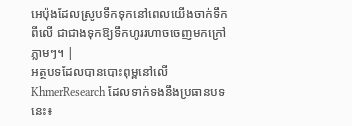អេប៉ុងដែលស្រូបទឹកទុកនៅពេលយើងចាក់ទឹកពីលើ ជាជាងទុកឱ្យទឹកហូររហាចចេញមកក្រៅភ្លាមៗ។ |
អត្ថបទដែលបានបោះពុម្ពនៅលើ KhmerResearch ដែលទាក់ទងនឹងប្រធានបទនេះ៖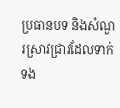ប្រធានបទ និងសំណួរស្រាវជ្រាវដែលទាក់ទង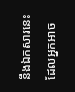នឹងឯកសារនេះ ដែលអ្នកអាច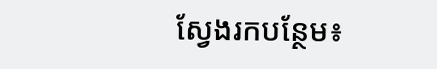ស្វែងរកបន្ថែម៖